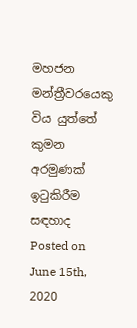මහජන මන්ත්‍රීවරයෙකු විය යුත්තේ කුමන අරමුණක් ඉටුකිරීම සඳහාද
Posted on June 15th, 2020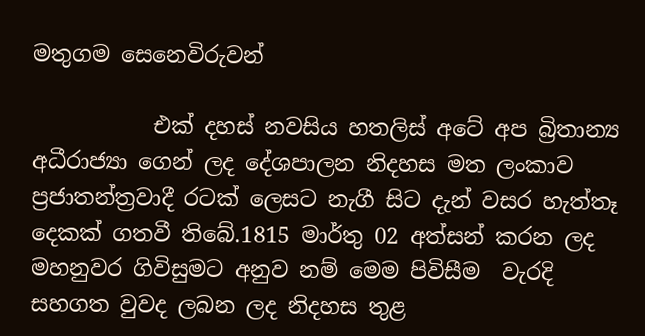මතුගම සෙනෙවිරුවන්

           එක් දහස් නවසිය හතලිස් අටේ අප බ්‍රිතාන්‍ය අධීරාජ්‍යා ගෙන් ලද දේශපාලන නිදහස මත ලංකාව ප්‍රජාතන්ත්‍රවාදී රටක් ලෙසට නැගී සිට දැන් වසර හැත්තෑ දෙකක් ගතවී තිබේ.1815 මාර්තු 02 අත්සන් කරන ලද මහනුවර ගිවිසුමට අනුව නම් මෙම පිවිසීම  වැරදි සහගත වුවද ලබන ලද නිදහස තුළ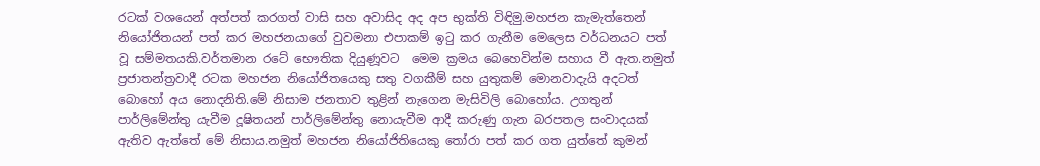රටක් වශයෙන් අත්පත් කරගත් වාසි සහ අවාසිද අද අප භුක්ති විඳිමු.මහජන කැමැත්තෙන් නියෝජිතයන් පත් කර මහජනයාගේ වුවමනා එපාකම් ඉටු කර ගැනීම මෙලෙස වර්ධනයට පත් වූ සම්මතයකි.වර්තමාන රටේ භෞතික දියුණූවට  මෙම ක්‍රමය බෙහෙවින්ම සහාය වී ඇත.නමුත් ප්‍රජාතන්ත්‍රවාදී රටක මහජන නියෝජිතයෙකු සතු වගකීම් සහ යුතුකම් මොනවාදැයි අදටත් බොහෝ අය නොදනිති.මේ නිසාම ජනතාව තුළින් නැගෙන මැසිවිලි බොහෝය. උගතුන් පාර්ලිමේන්තු යැවීම දූෂිතයන් පාර්ලිමේන්තු නොයැවීම ආදී කරුණු ගැන බරපතල සංවාදයක් ඇතිව ඇත්තේ මේ නිසාය.නමුත් මහජන නියෝජිතියෙකු තෝරා පත් කර ගත යුත්තේ කුමන්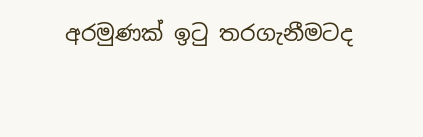අරමුණක් ඉටු තරගැනීමටද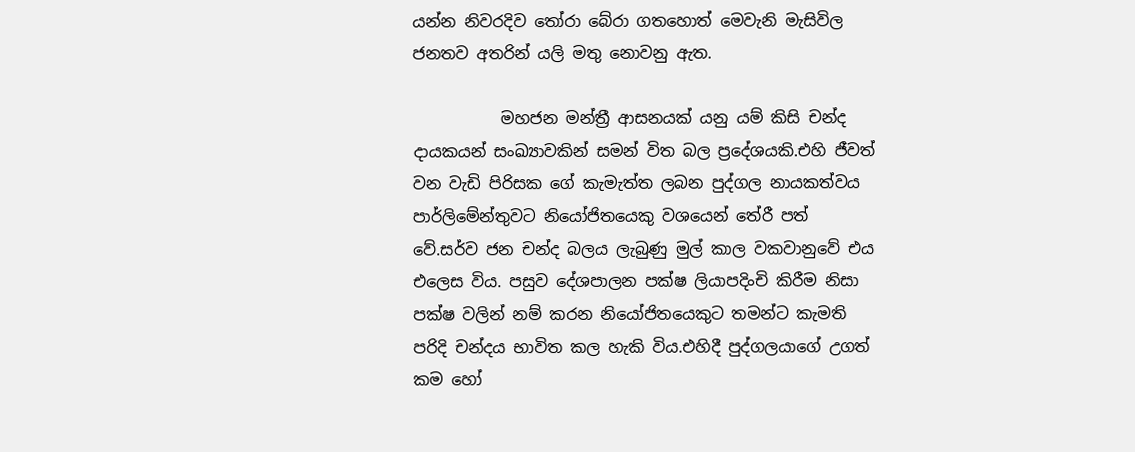යන්න නිවරදිව තෝරා බේරා ගතහොත් මෙවැනි මැසිවිල ජනතව අතරින් යලි මතු නොවනු ඇත.

           මහජන මන්ත්‍රී ආසනයක් යනු යම් කිසි චන්ද දායකයන් සංඛ්‍යාවකින් සමන් විත බල ප්‍රදේශයකි.එහි ජීවත් වන වැඩි පිරිසක ගේ කැමැත්ත ලබන පුද්ගල නායකත්වය පාර්ලිමේන්තුවට නියෝජිතයෙකු වශයෙන් තේරී පත් වේ.සර්ව ජන චන්ද බලය ලැබුණු මුල් කාල වකවානුවේ එය එලෙස විය. පසුව දේශපාලන පක්ෂ ලියාපදිංචි කිරීම නිසා පක්ෂ වලින් නම් කරන නියෝජිතයෙකුට තමන්ට කැමති පරිදි චන්දය භාවිත කල හැකි විය.එහිදී පුද්ගලයාගේ උගත් කම හෝ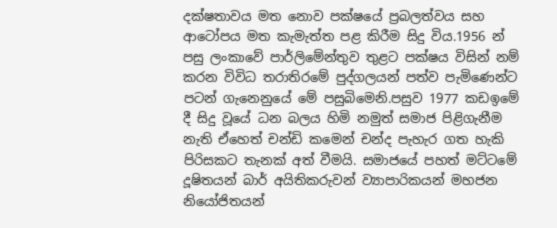දක්ෂතාවය මත නොව පක්ෂයේ ප්‍රබලත්වය සහ ආටෝපය මත කැමැත්ත පළ කිරීම සිදු විය.1956 න් පසු ලංකාවේ පාර්ලිමේන්තුව තුළට පක්ෂය විසින් නම් කරන විවිධ තරාතිරමේ පුද්ගලයන් පත්ව පැමිණෙන්ට පටන් ගැනෙනුයේ මේ පසුබිමෙනි.පසුව 1977 කඩඉමේ දී සිදු වූයේ ධන බලය හිමි නමුත් සමාජ පිළිගැනීම නැති ඒහෙත් චන්ඩි කමෙන් චන්ද පැහැර ගත හැකි පිරිසකට තැනක් අත් වීමයි. සමාජයේ පහත් මට්ටමේ දූෂිතයන් බාර් අයිතිකරුවන් ව්‍යාපාරිකයන් මහජන නියෝජිතයන්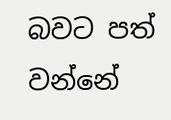බවට පත් වන්නේ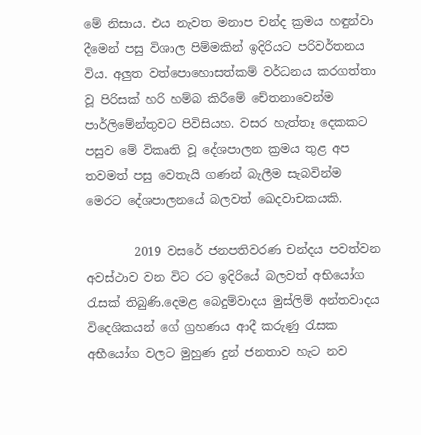මේ නිසාය. එය නැවත මනාප චන්ද ක්‍රමය හඳුන්වා දීමෙන් පසු විශාල පිම්මකින් ඉදිරියට පරිවර්තනය විය. අලුත වත්පොහොසත්කම් වර්ධනය කරගත්තා වූ පිරිසක් හරි හම්බ කිරීමේ චේතනාවෙන්ම පාර්ලිමේන්තුවට පිවිසියහ. වසර හැත්තෑ දෙකකට පසුව මේ විකෘති වූ දේශපාලන ක්‍රමය තුළ අප තවමත් පසු වෙතැයි ගණන් බැලීම සැබවින්ම මෙරට දේශපාලනයේ බලවත් ඛෙදවාචකයකි.

        2019 වසරේ ජනපතිවරණ චන්දය පවත්වන අවස්ථාව වන විට රට ඉදිරියේ බලවත් අභියෝග රැසක් තිබුණි.දෙමළ බෙදුම්වාදය මුස්ලිම් අන්තවාදය විදෙශිකයන් ගේ ග්‍රහණය ආදී කරුණු රැසක අභීයෝග වලට මුහුණ දුන් ජනතාව හැට නව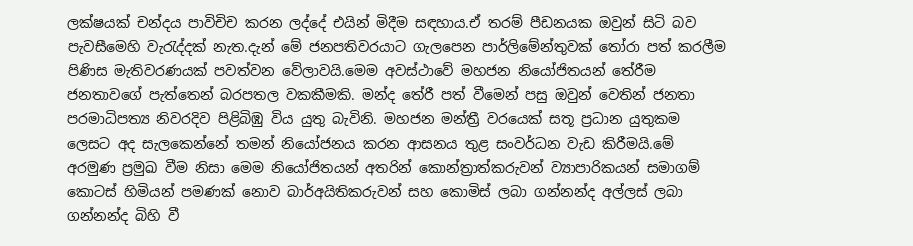ලක්ෂයක් චන්දය පාවිචිච කරන ලද්දේ එයින් මිදීම සඳහාය.ඒ තරම් පීඩනයක ඔවුන් සිටි බව පැවසීමෙහි වැරැද්දක් නැත.දැන් මේ ජනපතිවරයාට ගැලපෙන පාර්ලිමේන්තුවක් තෝරා පත් කරලීම පිණිස මැතිවරණයක් පවත්වන වේලාවයි.මෙම අවස්ථාවේ මහජන නියෝජිතයන් තේරීම ජනතාවගේ පැත්තෙන් බරපතල වකකීමකි. මන්ද තේරී පත් වීමෙන් පසු ඔවුන් වෙතින් ජනතා පරමාධිපත්‍ය නිවරදිව පිළිබිඹු විය යුතු බැවිනි. මහජන මන්ත්‍රී වරයෙක් සතූ ප්‍රධාන යුතුකම ලෙසට අද සැලකෙන්නේ තමන් නියෝජනය කරන ආසනය තුළ සංවර්ධන වැඩ කිරීමයි.මේ අරමුණ ප්‍රමුඛ වීම නිසා මෙම නියෝජිතයන් අතරින් කොන්ත්‍රාත්කරුවන් ව්‍යාපාරිකයන් සමාගම් කොටස් හිමියන් පමණක් නොව බාර්අයිතිකරුවන් සහ කොමිස් ලබා ගන්නන්ද අල්ලස් ලබා ගන්නන්ද බිහි වී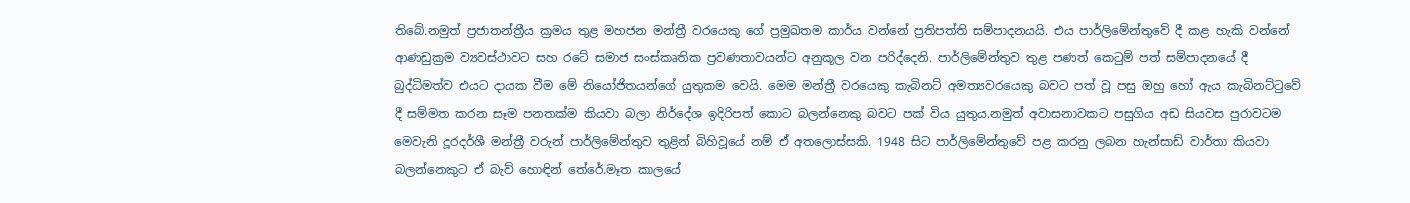තිබේ.නමුත් ප්‍රජාතන්ත්‍රීය ක්‍රමය තුළ මහජන මන්ත්‍රී වරයෙකු ගේ ප්‍රමුඛතම කාර්ය වන්නේ ප්‍රතිපත්ති සම්පාදනයයි. එය පාර්ලිමේන්තුවේ දී කළ හැකි වන්නේ ආණඩුක්‍රම ව්‍යවස්ථාවට සහ රටේ සමාජ සංස්කෘතික ප්‍රවණතාවයන්ට අනුකූල වන පරිද්දෙනි. පාර්ලිමේන්තුව තුළ පණත් කෙටුම් පත් සම්පාදනයේ දී බුද්ධිමත්ව එයට දායක වීම මේ නියෝජිතයන්ගේ යුතුකම වෙයි. මෙම මන්ත්‍රී වරයෙකු කැබිනට් අමත්‍යවරයෙකු බවට පත් වූ පසු ඔහු හෝ ඇය කැබිනට්ටුවේ දී සම්මත කරන සෑම පනතක්ම කියවා බලා නිර්දේශ ඉදිරිපත් කොට බලන්නෙකු බවට පක් විය යුතුය.නමුත් අවාසනාවකට පසුගිය අඩ සියවස පුරාවටම මෙවැනි දූරදර්ශී මන්ත්‍රී වරුන් පාර්ලිමේන්තුව තුළින් බිහිවූයේ නම් ඒ අතලොස්සකි. 1948 සිට පාර්ලිමේන්තුවේ පළ කරනු ලබන හැන්සාඩ් වාර්තා කියවා බලන්නෙකුට ඒ බැව් හොඳින් තේරේ.මෑත කාලයේ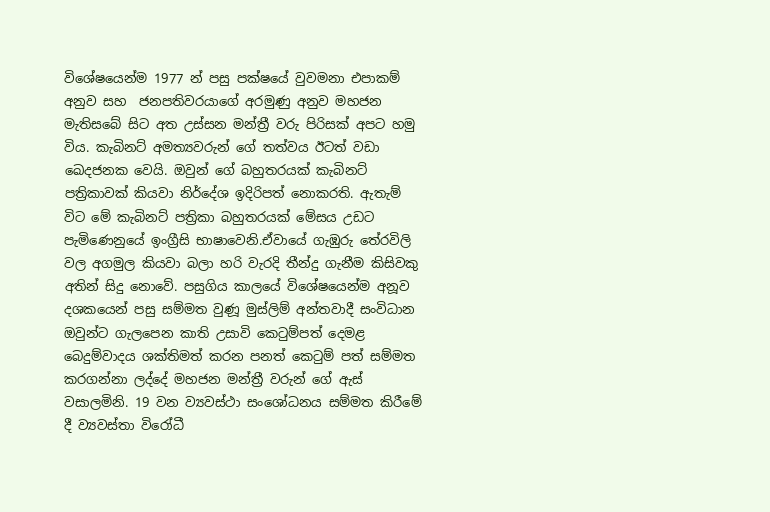විශේෂයෙන්ම 1977 න් පසු පක්ෂයේ වුවමනා එපාකම් අනුව සහ  ජනපතිවරයාගේ අරමුණු අනුව මහජන මැතිසබේ සිට අත උස්සන මන්ත්‍රී වරු පිරිසක් අපට හමු විය. කැබිනට් අමත්‍යවරුන් ගේ තත්වය ඊටත් වඩා ඛෙදජනක වෙයි. ඔවුන් ගේ බහුතරයක් කැබිනට් පත්‍රිකාවක් කියවා නිර්දේශ ඉදිරිපත් නොකරති. ඇතැම් විට මේ කැබිනට් පත්‍රිකා බහුතරයක් මේසය උඩට පැමිණෙනුයේ ඉංග්‍රීසි භාෂාවෙනි.ඒවායේ ගැඹුරු තේරවිලි වල අගමුල කියවා බලා හරි වැරදි තීන්දු ගැනීම කිසිවකු අතින් සිදු නොවේ. පසුගිය කාලයේ විශේෂයෙන්ම අනූව දශකයෙන් පසු සම්මත වුණූ මුස්ලිම් අන්තවාදී සංවිධාන ඔවුන්ට ගැලපෙන කාති උසාවි කෙටුම්පත් දෙමළ බෙදුම්වාදය ශක්තිමත් කරන පනත් කෙටුම් පත් සම්මත කරගන්නා ලද්දේ මහජන මන්ත්‍රී වරුන් ගේ ඇස් වසාලමිනි. 19 වන ව්‍යවස්ථා සංශෝධනය සම්මත කිරීමේ දී ව්‍යවස්තා විරෝධී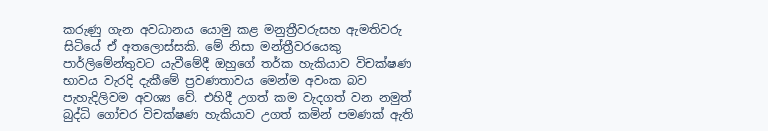කරුණු ගැන අවධානය යොමු කළ මනුත්‍රීවරුසහ ඇමතිවරු සිටියේ ඒ අතලොස්සකි. මේ නිසා මන්ත්‍රීවරයෙකු පාර්ලිමේන්තුවට යැවීමේදී ඔහුගේ තර්ක හැකියාව විචක්ෂණ භාවය වැරදි දැකීමේ ප්‍රවණතාවය මෙන්ම අවංක බව පැහැදිලිවම අවශ්‍ය වේ. එහිදී උගත් කම වැදගත් වන නමුත් බුද්ධි ගෝචර විචක්ෂණ හැකියාව උගත් කමින් පමණක් ඇති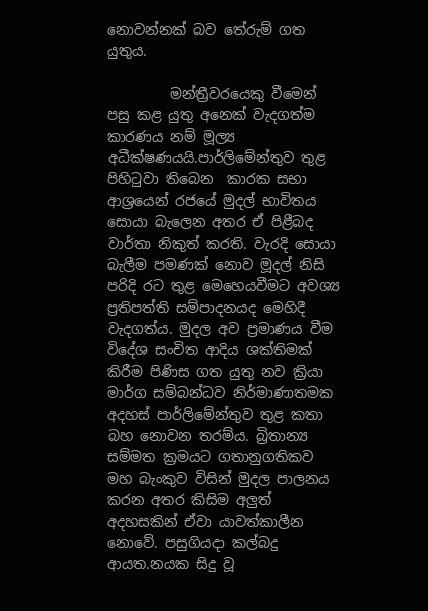නොවන්නක් බව තේරුම් ගත යුතුය.

         මන්ත්‍රීවරයෙකු වීමෙන් පසු කළ යුතු අනෙක් වැදගත්ම කාරණය නම් මූල්‍ය අධීක්ෂණයයි.පාර්ලිමේන්තුව තුළ පිහිටුවා තිබෙන  කාරක සභා ආශ්‍රයෙන් රජයේ මුදල් භාවිතය සොයා බැලෙන අතර ඒ පිළීබද වාර්තා නිකුත් කරති. වැරදි සොයා බැලීම පමණක් නොව මූදල් නිසි පරිදි රට තුළ මෙහෙයවීමට අවශ්‍ය ප්‍රතිපත්ති සම්පාදනයද මෙහිදී වැදගත්ය. මුදල අව ප්‍රමාණය වීම විදේශ සංචිත ආදිය ශක්තිමක් කිරීම පිණිස ගත යුතු නව ක්‍රියා මාර්ග සම්බන්ධව නිර්මාණාතමක අදහස් පාර්ලිමේන්තුව තුළ කතා බහ නොවන තරම්ය. බ්‍රිතාන්‍ය සම්මත ක්‍රමයට ගතානුගතිකව මහ බැංකුව විසින් මුදල පාලනය කරන අතර කිසිම අලුත් අදහසකින් ඒවා යාවත්කාලීන නොවේ. පසුගියදා කල්බදු ආයත.නයක සිදු වූ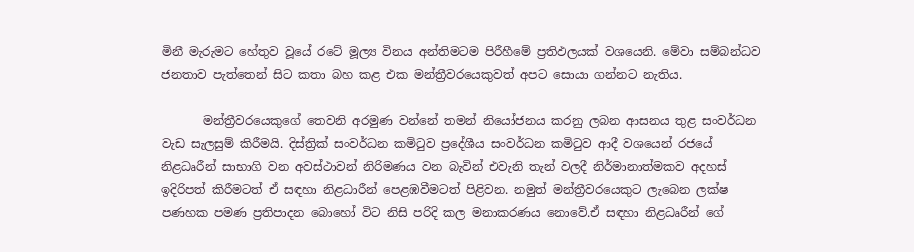මිනී මැරුමට හේතුව වූයේ රටේ මූල්‍ය විනය අන්තිමටම පිරීහීමේ ප්‍රතිඵලයක් වශයෙනි. මේවා සම්බන්ධව ජනතාව පැත්තෙන් සිට කතා බහ කළ එක මන්ත්‍රීවරයෙකුවත් අපට සොයා ගන්නට නැතිය.

       මන්ත්‍රීවරයෙකුගේ තෙවනි අරමුණ වන්නේ තමන් නියෝජනය කරනු ලබන ආසනය තුළ සංවර්ධන වැඩ සැලසුම් කිරීමයි. දිස්ත්‍රික් සංවර්ධන කමිටුව ප්‍රදේශීය සංවර්ධන කමිටුව ආදී වශයෙන් රජයේ නිළධෘරීන් සාභාගි වන අවස්ථාවන් නිරිමණය වන බැවින් එවැනි තැන් වලදී නිර්මානාත්මකව අදහස් ඉදිරිපත් කිරීමටත් ඒ සඳහා නිළධාරීන් පෙළඹවීමටත් පිළිවන. නමුත් මන්ත්‍රීවරයෙකුට ලැබෙන ලක්ෂ පණහක පමණ ප්‍රතිපාදන බොහෝ විට නිසි පරිදි කල මනාකරණය නොවේ.ඒ සඳහා නිළධෘරීන් ගේ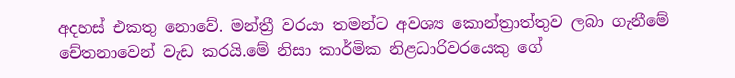අදහස් එකතු නොවේ. මන්ත්‍රී වරයා තමන්ට අවශ්‍ය කොන්ත්‍රාත්තුව ලබා ගැනීමේ චේතනාවෙන් වැඩ කරයි.මේ නිසා කාර්මික නිළධාරිවරයෙකු ගේ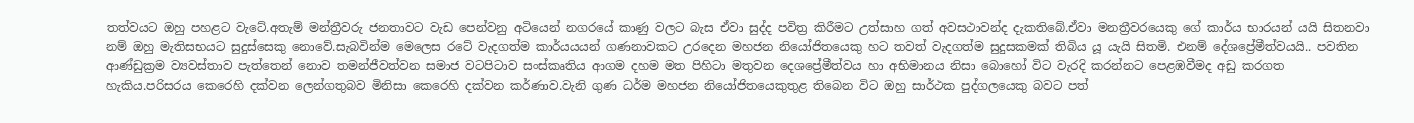තත්වයට ඔහු පහළට වැටේ.අතැම් මන්ත්‍රීවරු ජනතාවට වැඩ පෙන්වනු අටියෙන් නගරයේ කාණු වලට බැස ඒවා සුද්ද පවිත්‍ර කිරීමට උත්සාහ ගත් අවසථාවන්ද දැකතිබේ.ඒවා මනත්‍රීවරයෙකු ගේ කාර්ය භාරයන් යයි සිතනවා නම් ඔහු මැතිසභයට සුදුස්සෙකු නොවේ.සැබවින්ම මෙලෙස රටේ වැදගත්ම කාර්යයයන් ගණනාවකට උරදෙන මහජන නියෝජිතයෙකු හට තවත් වැදගත්ම සුදුසකමක් තිබිය යූ යැයි සිතමි. එනම් දේශප්‍රේමීත්වයයි.. පවතින ආණ්ඩුක්‍රම ව්‍යවස්තාව පැත්තෙන් නොව තමන්ජීවත්වන සමාජ වටපිටාව සංස්කෘතිය ආගම දහම මත පිහිටා මතුවන දෙශප්‍රේමීත්වය හා අභිමානය නිසා බොහෝ විට වැරදි කරන්නට පෙළඹවීමද අඩු කරගත හැකිය.පරිසරය කෙරෙහි දක්වන ලෙන්ගතුබව මිනිසා කෙරෙහි දක්වන කර්ණාව.වැනි ගුණ ධර්ම මහජන නියෝජිතයෙකුතුළ තිබෙන විට ඔහු සාර්ථක පුද්ගලයෙකු බවට පත්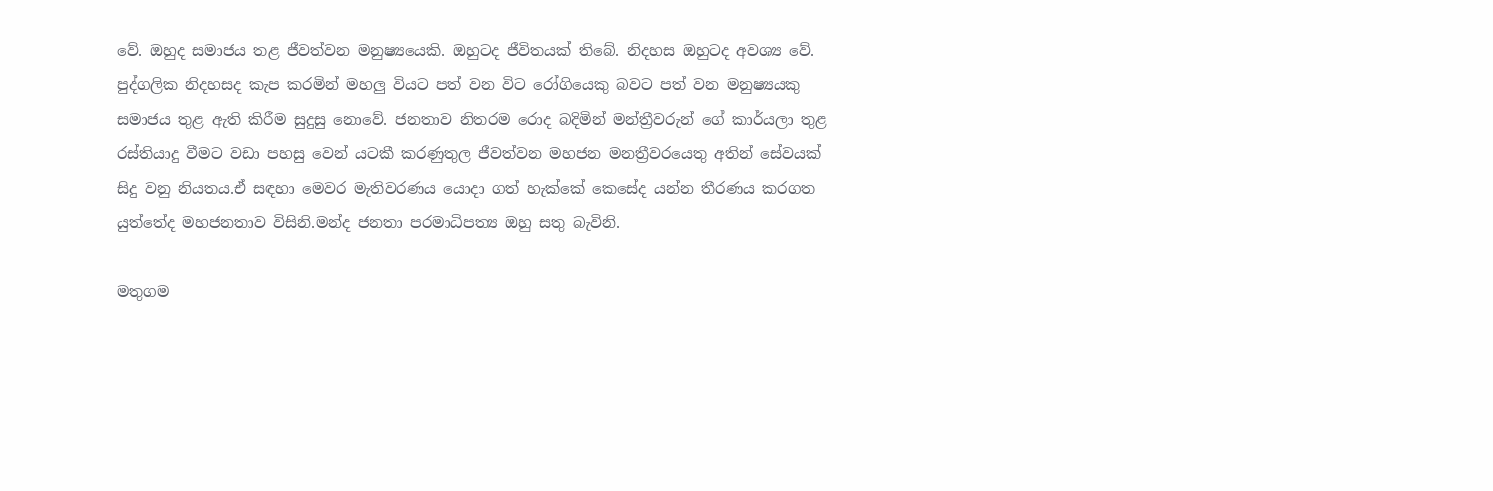වේ. ඔහුද සමාජය තළ ජීවත්වන මනුෂ්‍යයෙකි. ඔහුටද ජීවිතයක් තිබේ. නිදහස ඔහුටද අවශ්‍ය වේ. පුද්ගලික නිදහසද කැප කරමින් මහලු වියට පත් වන විට රෝගියෙකු බවට පත් වන මනුෂ්‍යයකු සමාජය තුළ ඇති කිරීම සුදුසු නොවේ. ජනතාව නිතරම රොද බදිමින් මන්ත්‍රීවරුන් ගේ කාර්යලා තුළ රස්තියාදු වීමට වඩා පහසු වෙන් යටකී කරණුතුල ජීවත්වන මහජන මනත්‍රීවරයෙතු අතින් සේවයක් සිදු වනු නියතය.ඒ සඳහා මෙවර මැතිවරණය යොදා ගත් හැක්කේ කෙසේද යන්න තීරණය කරගත යුත්තේද මහජනතාව විසිනි.මන්ද ජනතා පරමාධිපත්‍ය ඔහු සතු බැවිනි.

මතුගම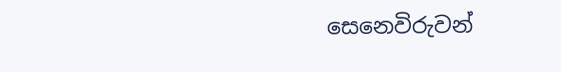සෙනෙවිරුවන්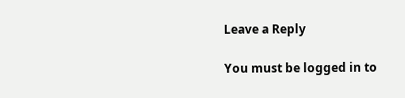Leave a Reply

You must be logged in to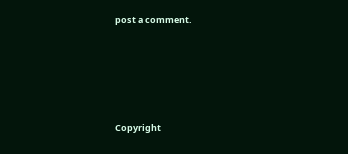post a comment.






Copyright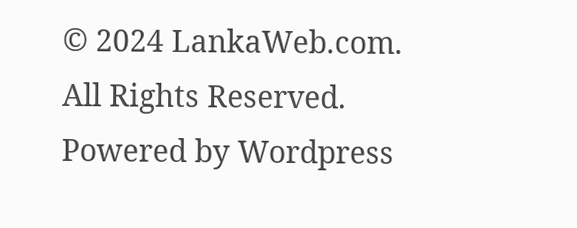© 2024 LankaWeb.com. All Rights Reserved. Powered by Wordpress